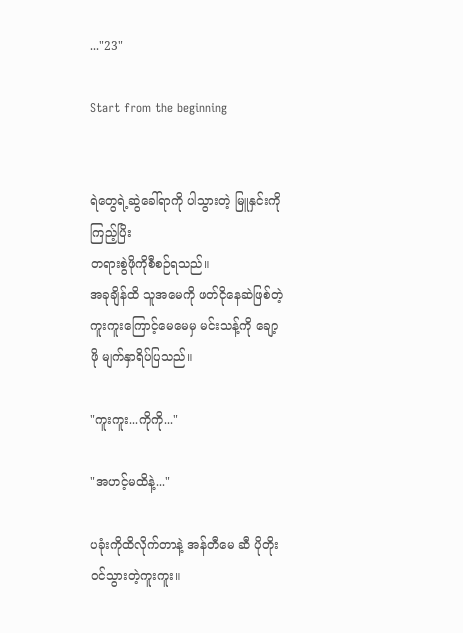..."23"

Start from the beginning


ရဲတွေရဲ့ဆွဲခေါ်ရာကို ပါသွားတဲ့ မြူနှင်းကိုကြည့်ပြိး
တရားစွဲဖိုကိုစီစဉ်ရသည်။
အခုချိန်ထိ သူအမေကို ဖတ်ငိုနေဆဲဖြစ်တဲ့ကူးကူးကြောင့်မေမေမှ မင်းသန့်ကို ချော့ဖို မျက်နှာရိပ်ပြသည်။

"ကူးကူး...ကိုကို..."

"အဟင့်မထိနဲ့..."

ပခုံးကိုထိလိုက်တာနဲ့ အန်တီမေ ဆီ ပိုတိုးဝင်သွားတဲ့ကူးကူး။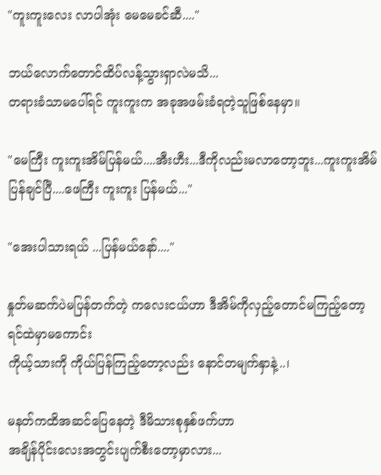"ကူးကူးလေး လာပါအုံး မေမေခင်ဆီ...."

ဘယ်လောက်တောင်ထိပ်လန့်သွားရှာလဲမသိ...
တရားခံသာမပေါ်ရင် ကူးကူးက အခုအဖမ်းခံရတဲ့သူဖြစ်နေမှာ။

"မေကြီး ကူးကူးအိမ်ပြန်မယ်....အီးဟီး...ဒီကိုလည်းမလာတော့ဘူး...ကူးကူးအိမ်ပြန်ချင်ပြီ....ဖေကြီး ကူးကူး ပြန်မယ်..."

"အေးပါသားရယ် ...ပြန်မယ်နော်...."

နှုတ်မဆက်ပဲမပြန်တက်တဲ့ ကလေးငယ်ဟာ ဒီအိမ်ကိုလှည့်တောင်မကြည့်တော့ရင်ထဲမှာမကောင်း
ကိုယ့်သားကို ကိုယ်ပြန်ကြည့်တော့လည်း နောင်တမျက်နှာနဲ့..၊

မနတ်ကထိအဆင်ပြေနေတဲ့ ဒီမိသားစုနှစ်ဖက်ဟာ
အချိန်ပိုင်းလေးအတွင်းပျက်စီးတော့မှာလား...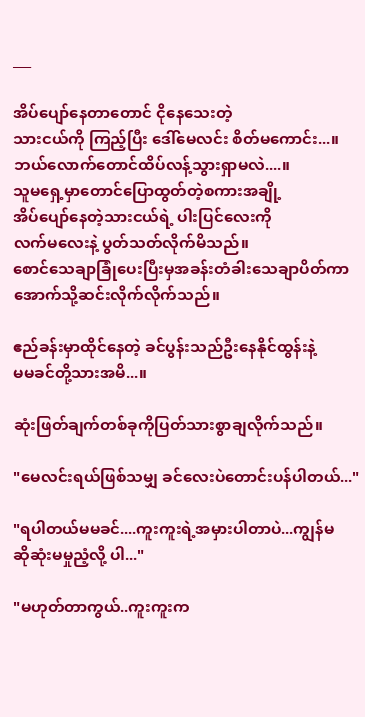___

အိပ်ပျော်နေတာတောင် ငိုနေသေးတဲ့
သားငယ်ကို ကြည့်ပြီး ဒေါ်မေလင်း စိတ်မကောင်း...။
ဘယ်လောက်တောင်ထိပ်လန့်သွားရှာမလဲ....။
သူမရှေ့မှာတောင်ပြောထွတ်တဲ့စကားအချို့
အိပ်ပျော်နေတဲ့သားငယ်ရဲ့ ပါးပြင်လေးကို
လက်မလေးနဲ့ ပွတ်သတ်လိုက်မိသည်။
စောင်သေချာခြုံပေးပြီးမှအခန်းတံခါးသေချာပိတ်ကာအောက်သို့ဆင်းလိုက်လိုက်သည်။

ဧည်ခန်းမှာထိုင်နေတဲ့ ခင်ပွန်းသည်ဦးနေနိုင်ထွန်းနဲ့
မမခင်တို့သားအမိ...။

ဆုံးဖြတ်ချက်တစ်ခုကိုပြတ်သားစွာချလိုက်သည်။

"မေလင်းရယ်ဖြစ်သမျှ ခင်လေးပဲတောင်းပန်ပါတယ်..."

"ရပါတယ်မမခင်....ကူးကူးရဲ့အမှားပါတာပဲ...ကျွန်မ
ဆိုဆုံးမမှုညံ့လို့ ပါ..."

"မဟုတ်တာကွယ်..ကူးကူးက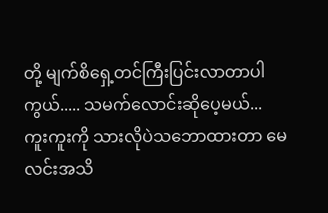တို့ မျက်စိရှေ့တင်ကြီးပြင်းလာတာပါကွယ်..... သမက်လောင်းဆိုပေ့မယ်...
ကူးကူးကို သားလိုပဲသဘောထားတာ မေလင်းအသိ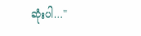ဆုံးပါ..."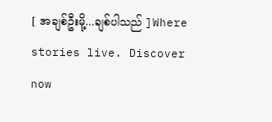[ အချစ်ဦးမို့...ချစ်ပါသည် ]Where stories live. Discover now